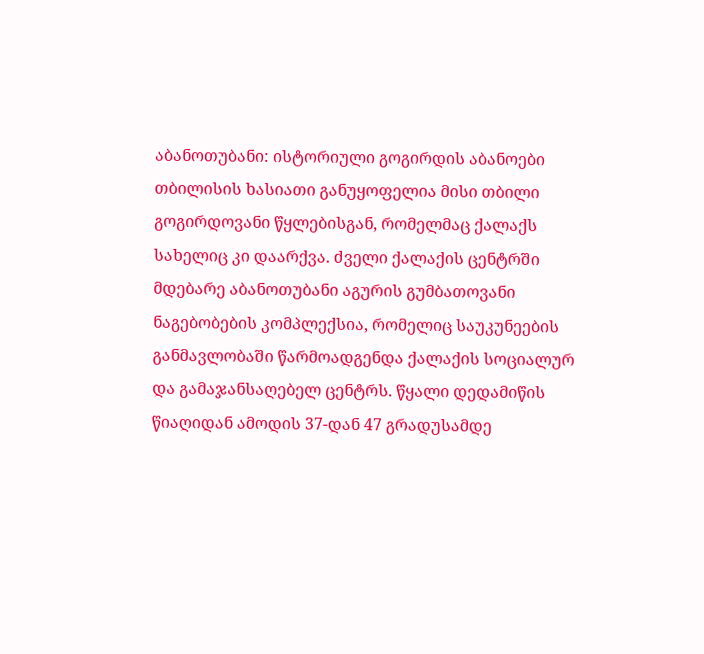აბანოთუბანი: ისტორიული გოგირდის აბანოები
თბილისის ხასიათი განუყოფელია მისი თბილი გოგირდოვანი წყლებისგან, რომელმაც ქალაქს სახელიც კი დაარქვა. ძველი ქალაქის ცენტრში მდებარე აბანოთუბანი აგურის გუმბათოვანი ნაგებობების კომპლექსია, რომელიც საუკუნეების განმავლობაში წარმოადგენდა ქალაქის სოციალურ და გამაჯანსაღებელ ცენტრს. წყალი დედამიწის წიაღიდან ამოდის 37-დან 47 გრადუსამდე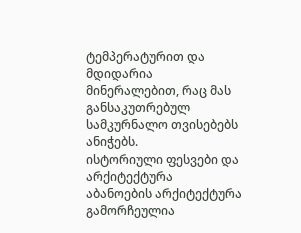ტემპერატურით და მდიდარია მინერალებით, რაც მას განსაკუთრებულ სამკურნალო თვისებებს ანიჭებს.
ისტორიული ფესვები და არქიტექტურა
აბანოების არქიტექტურა გამორჩეულია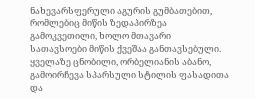ნახევარსფერული აგურის გუმბათებით, რომლებიც მიწის ზედაპირზეა გამოკვეთილი, ხოლო მთავარი სათავსოები მიწის ქვეშაა განთავსებული. ყველაზე ცნობილი, ორბელიანის აბანო, გამოირჩევა სპარსული სტილის ფასადითა და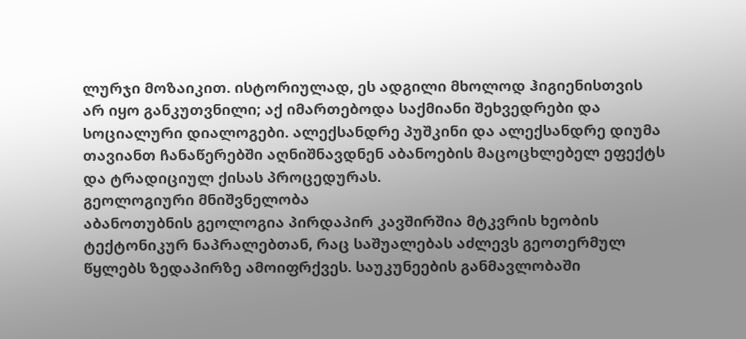ლურჯი მოზაიკით. ისტორიულად, ეს ადგილი მხოლოდ ჰიგიენისთვის არ იყო განკუთვნილი; აქ იმართებოდა საქმიანი შეხვედრები და სოციალური დიალოგები. ალექსანდრე პუშკინი და ალექსანდრე დიუმა თავიანთ ჩანაწერებში აღნიშნავდნენ აბანოების მაცოცხლებელ ეფექტს და ტრადიციულ ქისას პროცედურას.
გეოლოგიური მნიშვნელობა
აბანოთუბნის გეოლოგია პირდაპირ კავშირშია მტკვრის ხეობის ტექტონიკურ ნაპრალებთან, რაც საშუალებას აძლევს გეოთერმულ წყლებს ზედაპირზე ამოიფრქვეს. საუკუნეების განმავლობაში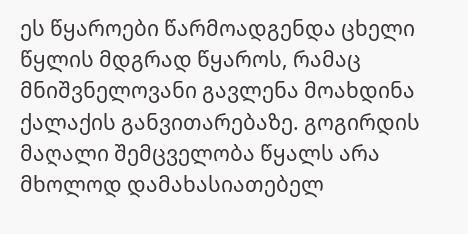ეს წყაროები წარმოადგენდა ცხელი წყლის მდგრად წყაროს, რამაც მნიშვნელოვანი გავლენა მოახდინა ქალაქის განვითარებაზე. გოგირდის მაღალი შემცველობა წყალს არა მხოლოდ დამახასიათებელ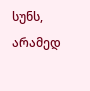სუნს, არამედ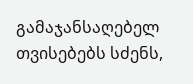გამაჯანსაღებელ თვისებებს სძენს,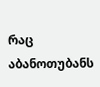რაც აბანოთუბანს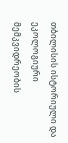თბილისის ისტორიული და ეკოლოგიური მემკვიდრეობის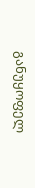განუყოფელ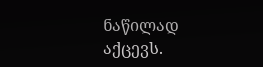ნაწილად აქცევს.